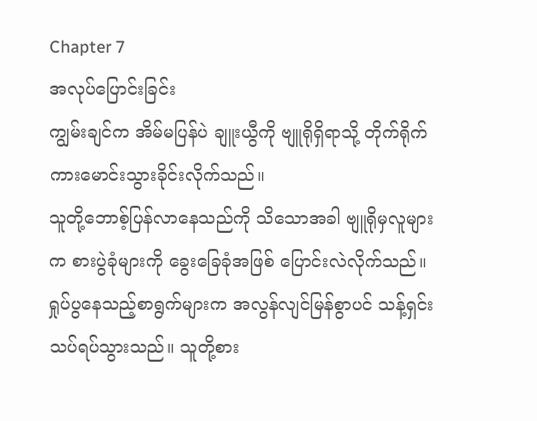Chapter 7
အလုပ်ပြောင်းခြင်း
ကျွမ်းချင်က အိမ်မပြန်ပဲ ချူးယွီကို ဗျူရိုရှိရာသို့ တိုက်ရိုက်ကားမောင်းသွားခိုင်းလိုက်သည်။
သူတို့ဘောစ့်ပြန်လာနေသည်ကို သိသောအခါ ဗျူရိုမှလူများက စားပွဲခုံများကို ခွေးခြေခုံအဖြစ် ပြောင်းလဲလိုက်သည်။ ရှုပ်ပွနေသည့်စာရွက်များက အလွန်လျင်မြန်စွာပင် သန့်ရှင်းသပ်ရပ်သွားသည်။ သူတို့စား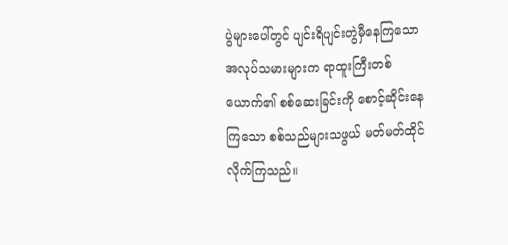ပွဲများပေါ်တွင် ပျင်းရိပျင်းတွဲမှီနေကြသော အလုပ်သမားများက ရာထူးကြီးတစ်ယောက်၏ စစ်ဆေးခြင်းကို စောင့်ဆိုင်းနေကြသော စစ်သည်များသဖွယ် မတ်မတ်ထိုင်လိုက်ကြသည်။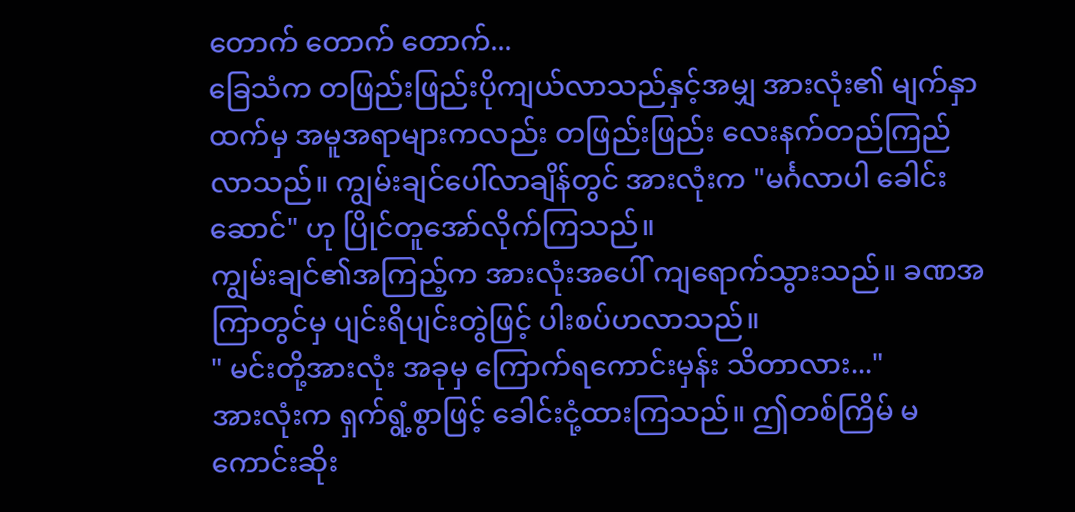တောက် တောက် တောက်...
ခြေသံက တဖြည်းဖြည်းပိုကျယ်လာသည်နှင့်အမျှ အားလုံး၏ မျက်နှာထက်မှ အမူအရာများကလည်း တဖြည်းဖြည်း လေးနက်တည်ကြည်လာသည်။ ကျွမ်းချင်ပေါ်လာချိန်တွင် အားလုံးက "မင်္ဂလာပါ ခေါင်းဆောင်" ဟု ပြိုင်တူအော်လိုက်ကြသည်။
ကျွမ်းချင်၏အကြည့်က အားလုံးအပေါ် ကျရောက်သွားသည်။ ခဏအကြာတွင်မှ ပျင်းရိပျင်းတွဲဖြင့် ပါးစပ်ဟလာသည်။
" မင်းတို့အားလုံး အခုမှ ကြောက်ရကောင်းမှန်း သိတာလား..."
အားလုံးက ရှက်ရွံ့စွာဖြင့် ခေါင်းငုံ့ထားကြသည်။ ဤတစ်ကြိမ် မကောင်းဆိုး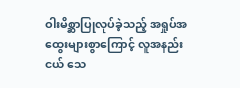ဝါးမိစ္ဆာပြုလုပ်ခဲ့သည့် အရှုပ်အထွေးများစွာကြောင့် လူအနည်းငယ် သေ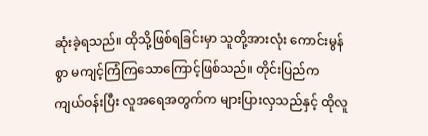ဆုံးခဲ့ရသည်။ ထိုသို့ဖြစ်ရခြင်းမှာ သူတို့အားလုံး ကောင်းမွန်စွာ မကျင့်ကြံကြသောကြောင့်ဖြစ်သည်။ တိုင်းပြည်က ကျယ်ဝန်းပြီး လူအရေအတွက်က များပြားလှသည်နှင့် ထိုလူ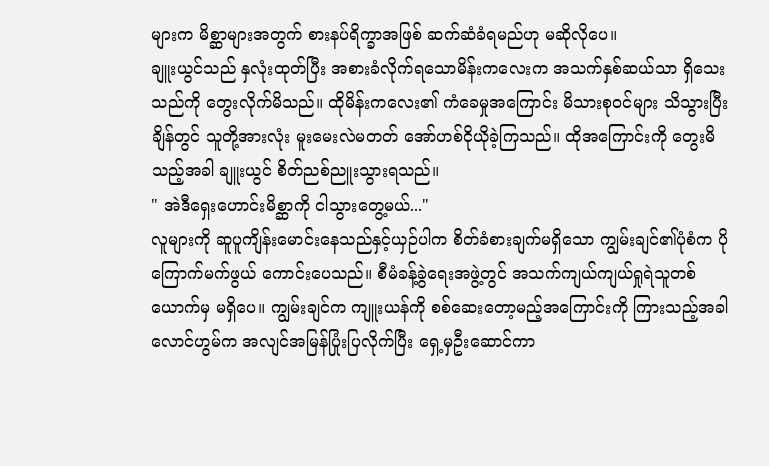များက မိစ္ဆာများအတွက် စားနပ်ရိက္ခာအဖြစ် ဆက်ဆံခံရမည်ဟု မဆိုလိုပေ။
ချူးယွင်သည် နှလုံးထုတ်ပြီး အစားခံလိုက်ရသောမိန်းကလေးက အသက်နှစ်ဆယ်သာ ရှိသေးသည်ကို တွေးလိုက်မိသည်။ ထိုမိန်းကလေး၏ ကံခေမှုအကြောင်း မိသားစုဝင်များ သိသွားပြီးချိန်တွင် သူတို့အားလုံး မူးမေးလဲမတတ် အော်ဟစ်ငိုယိုခဲ့ကြသည်။ ထိုအကြောင်းကို တွေးမိသည့်အခါ ချူးယွင် စိတ်ညစ်ညူးသွားရသည်။
" အဲဒီရှေးဟောင်းမိစ္ဆာကို ငါသွားတွေ့မယ်..."
လူများကို ဆူပူကျိန်းမောင်းနေသည်နှင့်ယှဉ်ပါက စိတ်ခံစားချက်မရှိသော ကျွမ်းချင်၏ပုံစံက ပိုကြောက်မက်ဖွယ် ကောင်းပေသည်။ စီမံခန့်ခွဲရေးအဖွဲ့တွင် အသက်ကျယ်ကျယ်ရှုရဲသူတစ်ယောက်မှ မရှိပေ။ ကျွမ်းချင်က ကျူးယန်ကို စစ်ဆေးတော့မည့်အကြောင်းကို ကြားသည့်အခါ လောင်ဟွမ်က အလျင်အမြန်ပြုံးပြလိုက်ပြီး ရှေ့မှဦးဆောင်ကာ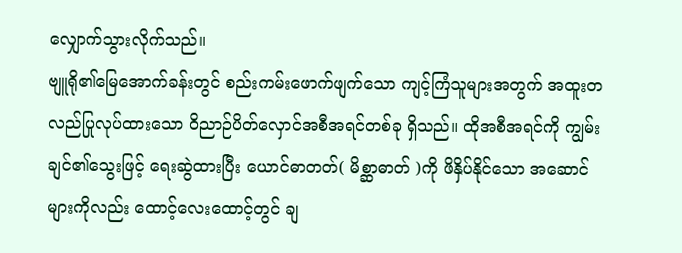လျှောက်သွားလိုက်သည်။
ဗျူရို၏မြေအောက်ခန်းတွင် စည်းကမ်းဖောက်ဖျက်သော ကျင့်ကြံသူများအတွက် အထူးတလည်ပြုလုပ်ထားသော ဝိညာဉ်ပိတ်လှောင်အစီအရင်တစ်ခု ရှိသည်။ ထိုအစီအရင်ကို ကျွမ်းချင်၏သွေးဖြင့် ရေးဆွဲထားပြီး ယောင်ဓာတတ်( မိစ္ဆာဓာတ် )ကို ဖိနှိပ်နိုင်သော အဆောင်များကိုလည်း ထောင့်လေးထောင့်တွင် ချ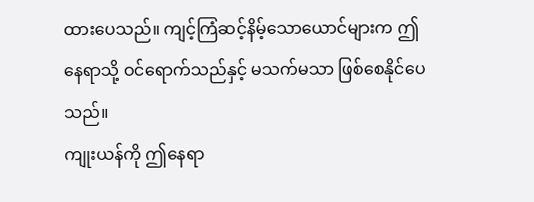ထားပေသည်။ ကျင့်ကြံဆင့်နိမ့်သောယောင်များက ဤနေရာသို့ ဝင်ရောက်သည်နှင့် မသက်မသာ ဖြစ်စေနိုင်ပေသည်။
ကျုးယန်ကို ဤနေရာ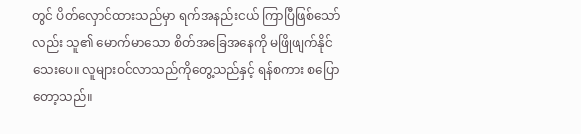တွင် ပိတ်လှောင်ထားသည်မှာ ရက်အနည်းငယ် ကြာပြီဖြစ်သော်လည်း သူ၏ မောက်မာသော စိတ်အခြေအနေကို မဖြိုဖျက်နိုင်သေးပေ။ လူများဝင်လာသည်ကိုတွေ့သည်နှင့် ရန်စကား စပြောတော့သည်။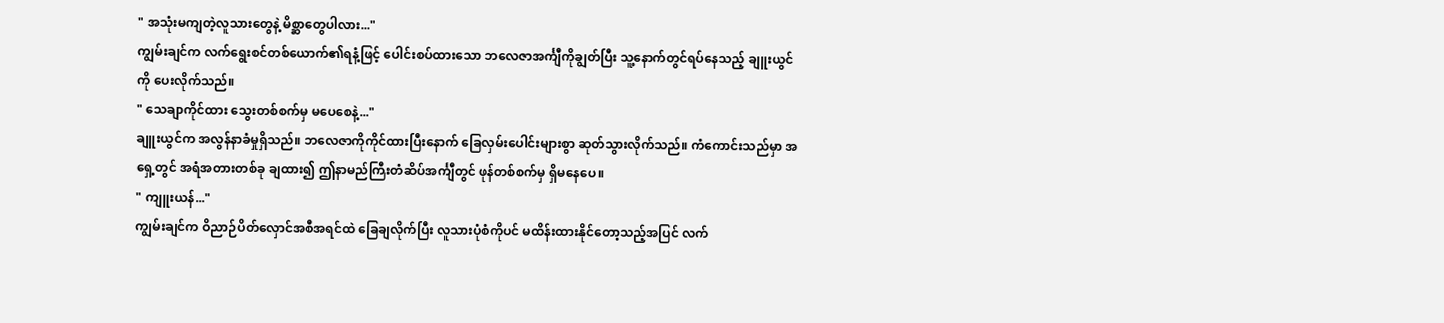" အသုံးမကျတဲ့လူသားတွေနဲ့ မိစ္ဆာတွေပါလား..."
ကျွမ်းချင်က လက်ရွေးစင်တစ်ယောက်၏ရနံ့ဖြင့် ပေါင်းစပ်ထားသော ဘလေဇာအင်္ကျီကိုချွတ်ပြီး သူ့နောက်တွင်ရပ်နေသည့် ချူးယွင်ကို ပေးလိုက်သည်။
" သေချာကိုင်ထား သွေးတစ်စက်မှ မပေစေနဲ့..."
ချူးယွင်က အလွန်နာခံမှုရှိသည်။ ဘလေဇာကိုကိုင်ထားပြီးနောက် ခြေလှမ်းပေါင်းများစွာ ဆုတ်သွားလိုက်သည်။ ကံကောင်းသည်မှာ အရှေ့တွင် အရံအတားတစ်ခု ချထား၍ ဤနာမည်ကြီးတံဆိပ်အင်္ကျီတွင် ဖုန်တစ်စက်မှ ရှိမနေပေ။
" ကျူးယန်..."
ကျွမ်းချင်က ဝိညာဉ်ပိတ်လှောင်အစီအရင်ထဲ ခြေချလိုက်ပြီး လူသားပုံစံကိုပင် မထိန်းထားနိုင်တော့သည့်အပြင် လက်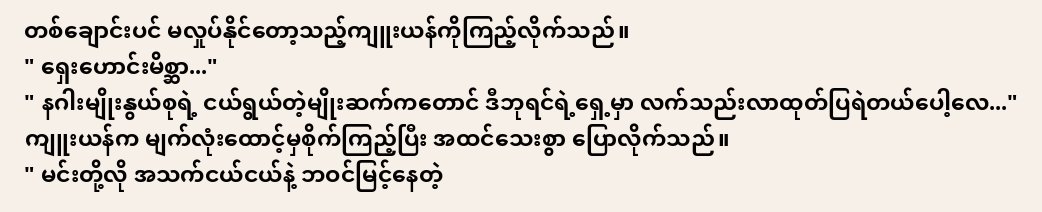တစ်ချောင်းပင် မလှုပ်နိုင်တော့သည့်ကျူးယန်ကိုကြည့်လိုက်သည်။
" ရှေးဟောင်းမိစ္ဆာ..."
" နဂါးမျိုးနွယ်စုရဲ့ ငယ်ရွယ်တဲ့မျိုးဆက်ကတောင် ဒီဘုရင်ရဲ့ရှေ့မှာ လက်သည်းလာထုတ်ပြရဲတယ်ပေါ့လေ..."
ကျူးယန်က မျက်လုံးထောင့်မှစိုက်ကြည့်ပြီး အထင်သေးစွာ ပြောလိုက်သည်။
" မင်းတို့လို အသက်ငယ်ငယ်နဲ့ ဘဝင်မြင့်နေတဲ့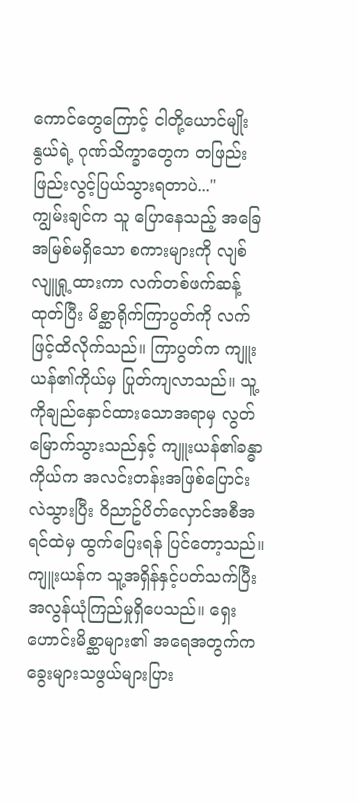ကောင်တွေကြောင့် ငါတို့ယောင်မျိုးနွယ်ရဲ့ ဂုဏ်သိက္ခာတွေက တဖြည်းဖြည်းလွင့်ပြယ်သွားရတာပဲ..."
ကျွမ်းချင်က သူ ပြောနေသည့် အခြေအမြစ်မရှိသော စကားများကို လျစ်လျူရှု့ထားကာ လက်တစ်ဖက်ဆန့်ထုတ်ပြီး မိစ္ဆာရိုက်ကြာပွတ်ကို လက်ဖြင့်ထိလိုက်သည်။ ကြာပွတ်က ကျူးယန်၏ကိုယ်မှ ပြုတ်ကျလာသည်။ သူ့ကိုချည်နှောင်ထားသောအရာမှ လွတ်မြောက်သွားသည်နှင့် ကျူးယန်၏ခန္ဓာကိုယ်က အလင်းတန်းအဖြစ်ပြောင်းလဲသွားပြီး ဝိညာဥ်ပိတ်လှောင်အစီအရင်ထဲမှ ထွက်ပြေးရန် ပြင်တော့သည်။ ကျူးယန်က သူ့အရှိန်နှင့်ပတ်သက်ပြီး အလွန်ယုံကြည်မှုရှိပေသည်။ ရှေးဟောင်းမိစ္ဆာများ၏ အရေအတွက်က ခွေးများသဖွယ်များပြား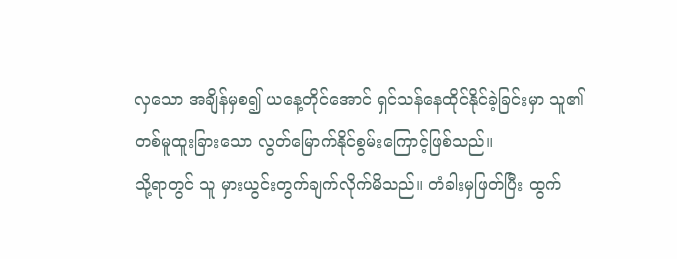လှသော အချိန်မှစ၍ ယနေ့တိုင်အောင် ရှင်သန်နေထိုင်နိုင်ခဲ့ခြင်းမှာ သူ၏ တစ်မူထူးခြားသော လွတ်မြောက်နိုင်စွမ်းကြောင့်ဖြစ်သည်။
သို့ရာတွင် သူ မှားယွင်းတွက်ချက်လိုက်မိသည်။ တံခါးမှဖြတ်ပြီး ထွက်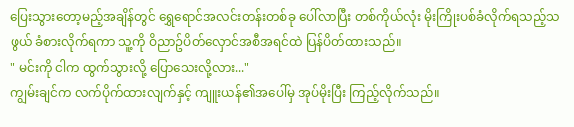ပြေးသွားတော့မည့်အချိန်တွင် ရွှေရောင်အလင်းတန်းတစ်ခု ပေါ်လာပြီး တစ်ကိုယ်လုံး မိုးကြိုးပစ်ခံလိုက်ရသည့်သဖွယ် ခံစားလိုက်ရကာ သူ့ကို ဝိညာဥ်ပိတ်လှောင်အစီအရင်ထဲ ပြန်ပိတ်ထားသည်။
" မင်းကို ငါက ထွက်သွားလို့ ပြောသေးလို့လား..."
ကျွမ်းချင်က လက်ပိုက်ထားလျက်နှင့် ကျူးယန်၏အပေါ်မှ အုပ်မိုးပြီး ကြည့်လိုက်သည်။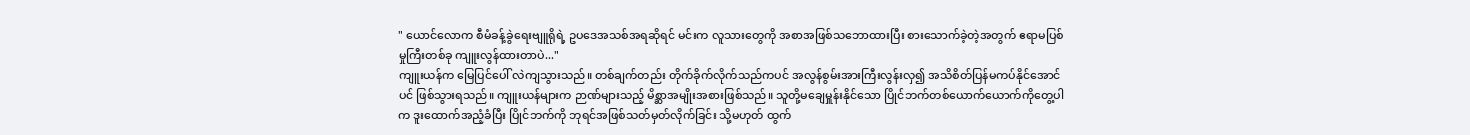" ယောင်လောက စီမံခန့်ခွဲရေးဗျူရိုရဲ့ ဥပဒေအသစ်အရဆိုရင် မင်းက လူသားတွေကို အစာအဖြစ်သဘောထားပြီး စားသောက်ခဲ့တဲ့အတွက် ဧရာမပြစ်မှုကြီးတစ်ခု ကျူးလွန်ထားတာပဲ..."
ကျူးယန်က မြေပြင်ပေါ် လဲကျသွားသည်။ တစ်ချက်တည်း တိုက်ခိုက်လိုက်သည်ကပင် အလွန်စွမ်းအားကြီးလွန်းလှ၍ အသိစိတ်ပြန်မကပ်နိုင်အောင်ပင် ဖြစ်သွားရသည်။ ကျူးယန်များက ဉာဏ်များသည့် မိစ္ဆာအမျိုးအစားဖြစ်သည်။ သူတို့မချေမှူန်းနိုင်သော ပြိုင်ဘက်တစ်ယောက်ယောက်ကိုတွေ့ပါက ဒူးထောက်အညံ့ခံပြီး ပြိုင်ဘက်ကို ဘုရင်အဖြစ်သတ်မှတ်လိုက်ခြင်း သို့မဟုတ် ထွက်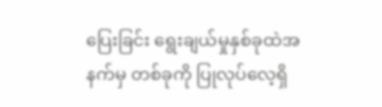ပြေးခြင်း ရွေးချယ်မှုနှစ်ခုထဲအနက်မှ တစ်ခုကို ပြုလုပ်လေ့ရှိ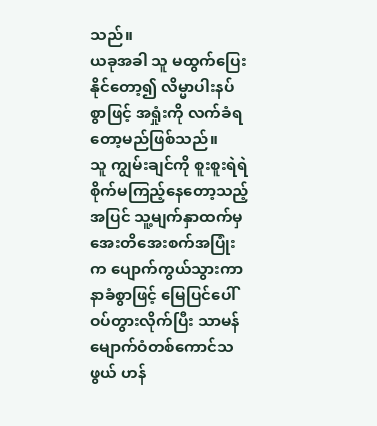သည်။
ယခုအခါ သူ မထွက်ပြေးနိုင်တော့၍ လိမ္မာပါးနပ်စွာဖြင့် အရှုံးကို လက်ခံရတော့မည်ဖြစ်သည်။
သူ ကျွမ်းချင်ကို စူးစူးရဲရဲ စိုက်မကြည့်နေတော့သည့်အပြင် သူ့မျက်နှာထက်မှ အေးတိအေးစက်အပြုံးက ပျောက်ကွယ်သွားကာ နာခံစွာဖြင့် မြေပြင်ပေါ် ဝပ်တွားလိုက်ပြီး သာမန်မျောက်ဝံတစ်ကောင်သဖွယ် ဟန်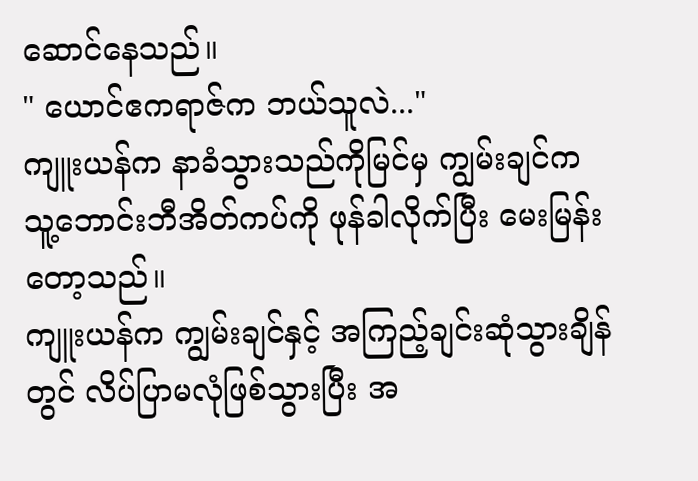ဆောင်နေသည်။
" ယောင်ဧကရာဇ်က ဘယ်သူလဲ..."
ကျူးယန်က နာခံသွားသည်ကိုမြင်မှ ကျွမ်းချင်က သူ့ဘောင်းဘီအိတ်ကပ်ကို ဖုန်ခါလိုက်ပြီး မေးမြန်းတော့သည်။
ကျူးယန်က ကျွမ်းချင်နှင့် အကြည့်ချင်းဆုံသွားချိန်တွင် လိပ်ပြာမလုံဖြစ်သွားပြီး အ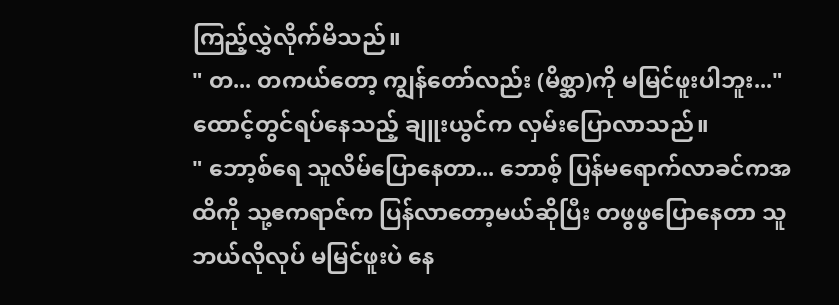ကြည့်လွှဲလိုက်မိသည်။
" တ... တကယ်တော့ ကျွန်တော်လည်း (မိစ္ဆာ)ကို မမြင်ဖူးပါဘူး..."
ထောင့်တွင်ရပ်နေသည့် ချူးယွင်က လှမ်းပြောလာသည်။
" ဘော့စ်ရေ သူလိမ်ပြောနေတာ... ဘောစ့် ပြန်မရောက်လာခင်ကအထိကို သု့ဧကရာဇ်က ပြန်လာတော့မယ်ဆိုပြီး တဖွဖွပြောနေတာ သူ ဘယ်လိုလုပ် မမြင်ဖူးပဲ နေ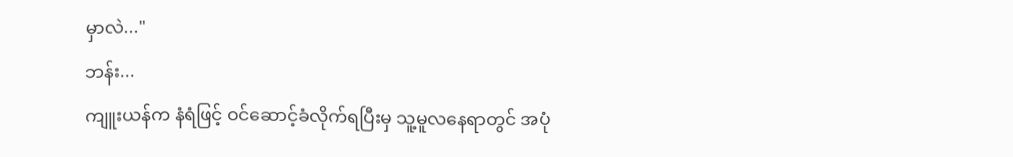မှာလဲ..."
ဘန်း...
ကျူးယန်က နံရံဖြင့် ဝင်ဆောင့်ခံလိုက်ရပြီးမှ သူ့မူလနေရာတွင် အပုံ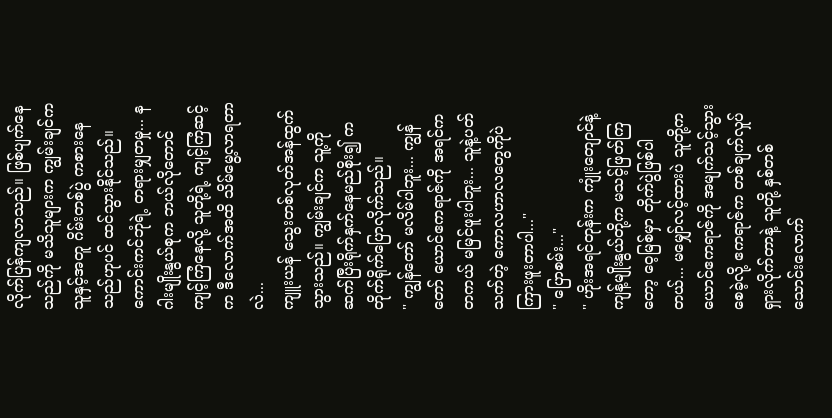လိုက်ပြန်ကျလာသည်။ ဖြစ်ပျက်နေသည်ကို မသိသူများက ကျွမ်းချင်က သူနှင့်အတူ ဂိမ်းတစ်ပွဲ ကစားနေသည်ဟုပင် ထင်သွားနိုင်သည်။
ကောင်းကင်ဘုံရဲ့ တရားမျှတမှု... နဂါးမျိုးနွယ်စုက ဘယ်လိုတောင် ကျင့်ကြံနေလို့ သူတို့ရဲ့ ကျင့်ကြံဆင့်က ဒီလောက်အထိ သိမ်မွေ့လာရတာလဲ...
ကျူးယန် သွေးတစ်လုတ်အန်ထွက်သွားသည်။ ကျွမ်းချင်က သူ့ကို ဆက်ပြီးရိုက်နှက်နေမည်စိုး၍ ကတိုက်ရိုက်ပြောလိုက်သည်။
" ကျွန်တော် မလိမ်ပါဘူး... ကျွန်တော် ယောင်ဧကရာဇ်ကို အရင်က တကယ် မမြင်ဖူးပါဘူး... သူနဲ့ပတ်သက်တဲ့ ကောလဟာလတွေကိုပဲ ကြားဖူးတာပါ..."
" ပြောစမ်း..."
" ဟိုးအရင်တုန်းက ကျုံးတျောင်နဲ့ ကျန့်မျိုးနွယ်တို့က မသင့်ဖြတ်ကြတော့ ဝေ့မြစ်မှာ တိုက်ပွဲဖြစ်ပါတယ်... မမျှော်လင့်ထားပဲ သူတို့က ယောင်ဧကရာဇ်ကို အမျက်သင့်သွားစေခဲ့လို့ ဧကရာဇ်က တစ်ချက်လှုပ်ရှားလိုက်တာနဲ့ သူတို့ နှစ်တစ်သောင်းလောက်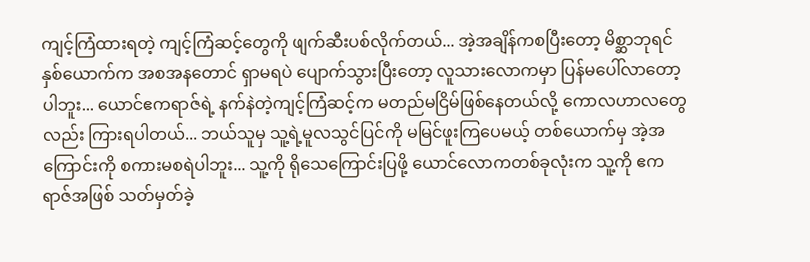ကျင့်ကြံထားရတဲ့ ကျင့်ကြံဆင့်တွေကို ဖျက်ဆီးပစ်လိုက်တယ်... အဲ့အချိန်ကစပြီးတော့ မိစ္ဆာဘုရင်နှစ်ယောက်က အစအနတောင် ရှာမရပဲ ပျောက်သွားပြီးတော့ လူသားလောကမှာ ပြန်မပေါ်လာတော့ပါဘူး... ယောင်ဧကရာဇ်ရဲ့ နက်နဲတဲ့ကျင့်ကြံဆင့်က မတည်မငြိမ်ဖြစ်နေတယ်လို့ ကောလဟာလတွေလည်း ကြားရပါတယ်... ဘယ်သူမှ သူ့ရဲ့မူလသွင်ပြင်ကို မမြင်ဖူးကြပေမယ့် တစ်ယောက်မှ အဲ့အကြောင်းကို စကားမစရဲပါဘူး... သူ့ကို ရိုသေကြောင်းပြဖို့ ယောင်လောကတစ်ခုလုံးက သူ့ကို ဧကရာဇ်အဖြစ် သတ်မှတ်ခဲ့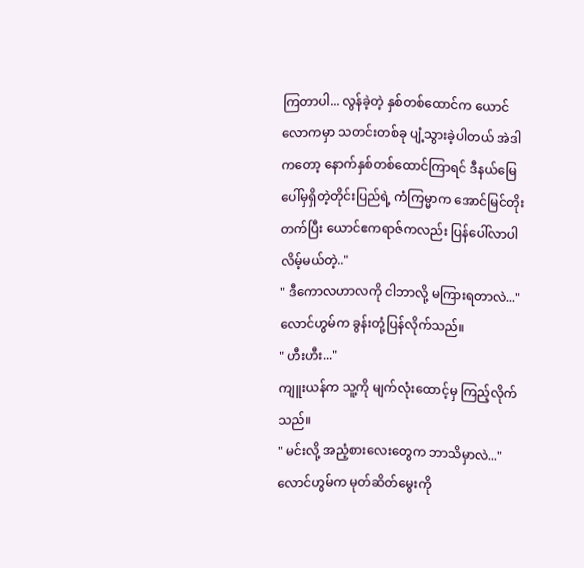ကြတာပါ... လွန်ခဲ့တဲ့ နှစ်တစ်ထောင်က ယောင်လောကမှာ သတင်းတစ်ခု ပျံ့သွားခဲ့ပါတယ် အဲဒါကတော့ နောက်နှစ်တစ်ထောင်ကြာရင် ဒီနယ်မြေပေါ်မှရှိတဲ့တိုင်းပြည်ရဲ့ ကံကြမ္မာက အောင်မြင်တိုးတက်ပြီး ယောင်ဧကရာဇ်ကလည်း ပြန်ပေါ်လာပါလိမ့်မယ်တဲ့.."
" ဒီကောလဟာလကို ငါဘာလို့ မကြားရတာလဲ..."
လောင်ဟွမ်က ခွန်းတုံ့ပြန်လိုက်သည်။
" ဟီးဟီး..."
ကျူးယန်က သူ့ကို မျက်လုံးထောင့်မှ ကြည့်လိုက်သည်။
" မင်းလို့ အညံ့စားလေးတွေက ဘာသိမှာလဲ..."
လောင်ဟွမ်က မုတ်ဆိတ်မွေးကို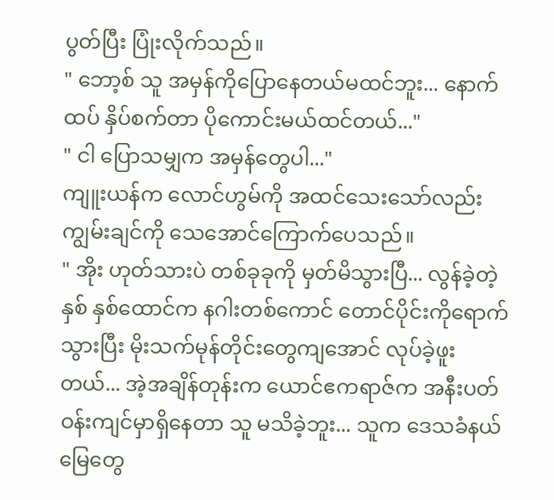ပွတ်ပြီး ပြုံးလိုက်သည်။
" ဘော့စ် သူ အမှန်ကိုပြောနေတယ်မထင်ဘူး... နောက်ထပ် နှိပ်စက်တာ ပိုကောင်းမယ်ထင်တယ်..."
" ငါ ပြောသမျှက အမှန်တွေပါ..."
ကျူးယန်က လောင်ဟွမ်ကို အထင်သေးသော်လည်း ကျွမ်းချင်ကို သေအောင်ကြောက်ပေသည်။
" အိုး ဟုတ်သားပဲ တစ်ခုခုကို မှတ်မိသွားပြီ... လွန်ခဲ့တဲ့နှစ် နှစ်ထောင်က နဂါးတစ်ကောင် တောင်ပိုင်းကိုရောက်သွားပြီး မိုးသက်မုန်တိုင်းတွေကျအောင် လုပ်ခဲ့ဖူးတယ်... အဲ့အချိန်တုန်းက ယောင်ဧကရာဇ်က အနီးပတ်ဝန်းကျင်မှာရှိနေတာ သူ မသိခဲ့ဘူး... သူက ဒေသခံနယ်မြေတွေ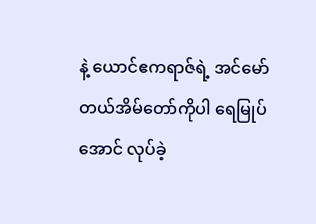နဲ့ ယောင်ဧကရာဇ်ရဲ့ အင်မော်တယ်အိမ်တော်ကိုပါ ရေမြုပ်အောင် လုပ်ခဲ့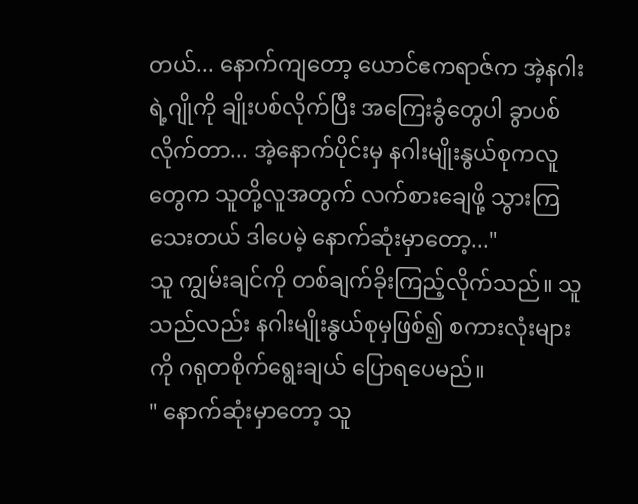တယ်... နောက်ကျတော့ ယောင်ဧကရာဇ်က အဲ့နဂါးရဲ့ဂျိုကို ချိုးပစ်လိုက်ပြီး အကြေးခွံတွေပါ ခွာပစ်လိုက်တာ... အဲ့နောက်ပိုင်းမှ နဂါးမျိုးနွယ်စုကလူတွေက သူတို့လူအတွက် လက်စားချေဖို့ သွားကြသေးတယ် ဒါပေမဲ့ နောက်ဆုံးမှာတော့..."
သူ ကျွမ်းချင်ကို တစ်ချက်ခိုးကြည့်လိုက်သည်။ သူသည်လည်း နဂါးမျိုးနွယ်စုမှဖြစ်၍ စကားလုံးများကို ဂရုတစိုက်ရွေးချယ် ပြောရပေမည်။
" နောက်ဆုံးမှာတော့ သူ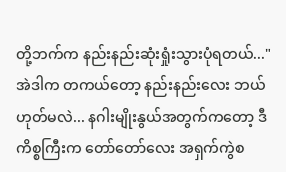တို့ဘက်က နည်းနည်းဆုံးရှုံးသွားပုံရတယ်..."
အဲဒါက တကယ်တော့ နည်းနည်းလေး ဘယ်ဟုတ်မလဲ... နဂါးမျိုးနွယ်အတွက်ကတော့ ဒီကိစ္စကြီးက တော်တော်လေး အရှက်ကွဲစ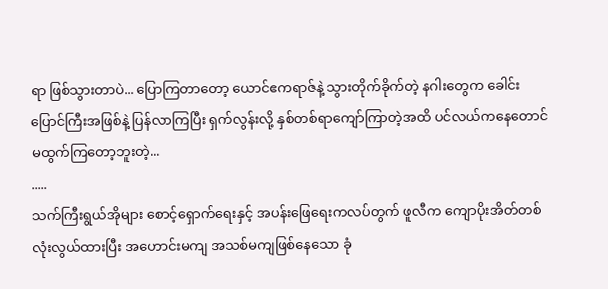ရာ ဖြစ်သွားတာပဲ... ပြောကြတာတော့ ယောင်ဧကရာဇ်နဲ့ သွားတိုက်ခိုက်တဲ့ နဂါးတွေက ခေါင်းပြောင်ကြီးအဖြစ်နဲ့ ပြန်လာကြပြီး ရှက်လွန်းလို့ နှစ်တစ်ရာကျော်ကြာတဲ့အထိ ပင်လယ်ကနေတောင် မထွက်ကြတော့ဘူးတဲ့...
.....
သက်ကြီးရွယ်အိုများ စောင့်ရှောက်ရေးနှင့် အပန်းဖြေရေးကလပ်တွက် ဖူလီက ကျောပိုးအိတ်တစ်လုံးလွယ်ထားပြီး အဟောင်းမကျ အသစ်မကျဖြစ်နေသော ခုံ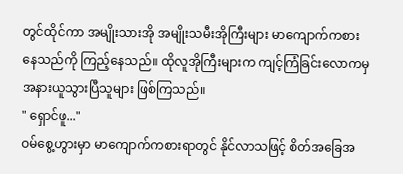တွင်ထိုင်ကာ အမျိုးသားအို အမျိုးသမီးအိုကြီးများ မာကျောက်ကစားနေသည်ကို ကြည့်နေသည်။ ထိုလူအိုကြီးများက ကျင့်ကြံခြင်းလောကမှ အနားယူသွားပြီသူများ ဖြစ်ကြသည်။
" ရှောင်ဖူ..."
ဝမ်စွေ့ဟွားမှာ မာကျောက်ကစားရာတွင် နိုင်လာသဖြင့် စိတ်အခြေအ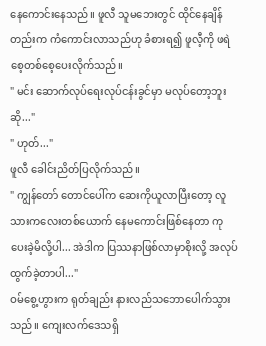နေကောင်းနေသည်။ ဖူလီ သူမဘေးတွင် ထိုင်နေချိန်တည်းက ကံကောင်းလာသည်ဟု ခံစားရ၍ ဖူလီ့ကို ဖရဲစေ့တစ်စေ့ပေးလိုက်သည်။
" မင်း ဆောက်လုပ်ရေးလုပ်ငန်းခွင်မှာ မလုပ်တော့ဘူးဆို..."
" ဟုတ်..."
ဖူလီ ခေါင်းညိတ်ပြလိုက်သည်။
" ကျွန်တော် တောင်ပေါ်က ဆေးကိုယူလာပြီးတော့ လူသားကလေးတစ်ယောက် နေမကောင်းဖြစ်နေတာ ကုပေးခဲ့မိလို့ပါ... အဲဒါက ပြဿနာဖြစ်လာမှာစိုးလို့ အလုပ်ထွက်ခဲ့တာပါ..."
ဝမ်စွေ့ဟွားက ရုတ်ချည်း နားလည်သဘောပေါက်သွားသည်။ ကျေးလက်ဒေသရှိ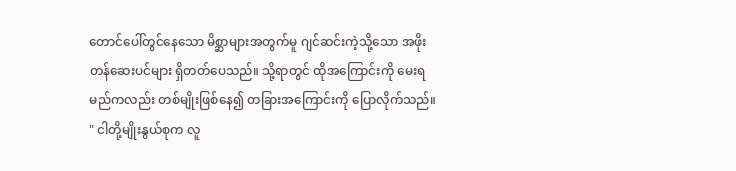တောင်ပေါ်တွင်နေသော မိစ္ဆာများအတွက်မူ ဂျင်ဆင်းကဲ့သို့သော အဖိုးတန်ဆေးပင်များ ရှိတတ်ပေသည်။ သို့ရာတွင် ထိုအကြောင်းကို မေးရမည်ကလည်း တစ်မျိုးဖြစ်နေ၍ တခြားအကြောင်းကို ပြောလိုက်သည်။
" ငါတို့မျိုးနွယ်စုက လူ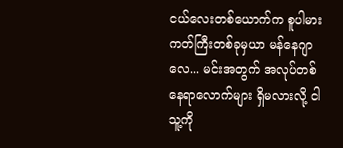ငယ်လေးတစ်ယောက်က စူပါမားကတ်ကြီးတစ်ခုမှယာ မန်နေဂျာလေ... မင်းအတွက် အလုပ်တစ်နေရာလောက်များ ရှိမလားလို့ ငါသူ့ကို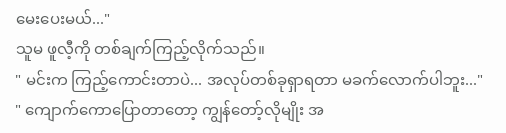မေးပေးမယ်..."
သူမ ဖူလီ့ကို တစ်ချက်ကြည့်လိုက်သည်။
" မင်းက ကြည့်ကောင်းတာပဲ... အလုပ်တစ်ခုရှာရတာ မခက်လောက်ပါဘူး..."
" ကျောက်ကောပြောတာတော့ ကျွန်တော့်လိုမျိုး အ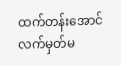ထက်တန်းအောင်လက်မှတ်မ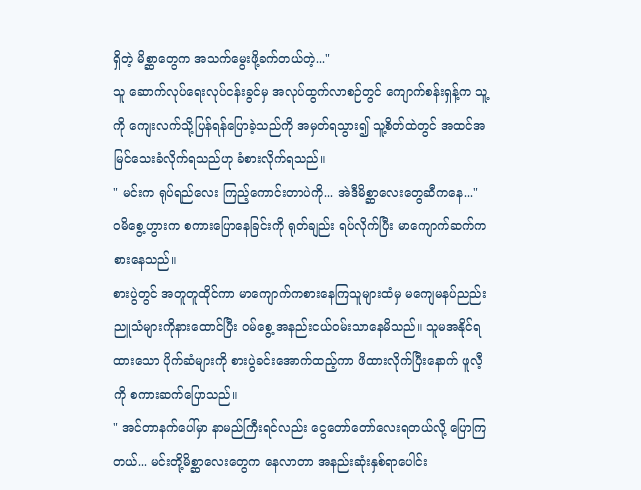ရှိတဲ့ မိစ္ဆာတွေက အသက်မွေးဖို့ခက်တယ်တဲ့..."
သူ ဆောက်လုပ်ရေးလုပ်ငန်းခွင်မှ အလုပ်ထွက်လာစဉ်တွင် ကျောက်စန်းရှန့်က သူ့ကို ကျေးလက်သို့ပြန်ရန်ပြောခဲ့သည်ကို အမှတ်ရသွား၍ သူ့စိတ်ထဲတွင် အထင်အမြင်သေးခံလိုက်ရသည်ဟု ခံစားလိုက်ရသည်။
" မင်းက ရုပ်ရည်လေး ကြည့်ကောင်းတာပဲကို... အဲဒီမိစ္ဆာလေးတွေဆီကနေ..."
ဝမိစွေ့ဟွားက စကားပြောနေခြင်းကို ရုတ်ချည်း ရပ်လိုက်ပြီး မာကျောက်ဆက်ကစားနေသည်။
စားပွဲတွင် အတူတူထိုင်ကာ မာကျောက်ကစားနေကြသူများထံမှ မကျေမနပ်ညည်းညူသံများကိုနားထောင်ပြီး ဝမ်စွေ့ အနည်းငယ်ဝမ်းသာနေမိသည်။ သူမအနိုင်ရထားသော ပိုက်ဆံများကို စားပွဲခင်းအောက်ထည့်ကာ ဖိထားလိုက်ပြီးနောက် ဖူလီ့ကို စကားဆက်ပြောသည်။
" အင်တာနက်ပေါ်မှာ နာမည်ကြီးရင်လည်း ငွေတော်တော်လေးရတယ်လို့ ပြောကြတယ်... မင်းတို့မိစ္ဆာလေးတွေက နေလာတာ အနည်းဆုံးနှစ်ရာပေါင်း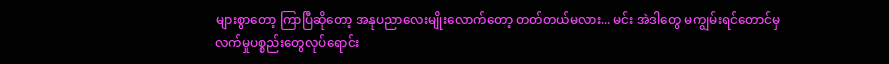များစွာတော့ ကြာပြီဆိုတော့ အနုပညာလေးမျိုးလောက်တော့ တတ်တယ်မလား... မင်း အဲဒါတွေ မကျွမ်းရင်တောင်မှ လက်မှုပစ္စည်းတွေလုပ်ရောင်း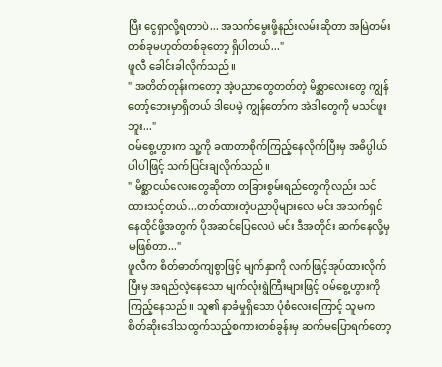ပြီး ငွေရှာလို့ရတာပဲ... အသက်မွေးဖို့နည်းလမ်းဆိုတာ အမြဲတမ်း တစ်ခုမဟုတ်တစ်ခုတော့ ရှိပါတယ်..."
ဖူလီ ခေါင်းခါလိုက်သည်။
" အတိတ်တုန်းကတော့ အဲ့ပညာတွေတတ်တဲ့ မိစ္ဆာလေးတွေ ကျွန်တော့်ဘေးမှာရှိတယ် ဒါပေမဲ့ ကျွန်တော်က အဲဒါတွေကို မသင်ဖူးဘူး..."
ဝမ်စွေ့ဟွားက သူ့ကို ခဏတာစိုက်ကြည့်နေလိုက်ပြီးမှ အဓိပ္ပါယ်ပါပါဖြင့် သက်ပြင်းချလိုက်သည်။
" မိစ္ဆာငယ်လေးတွေဆိုတာ တခြားစွမ်းရည်တွေကိုလည်း သင်ထားသင့်တယ်...တတ်ထားတဲ့ပညာပိုများလေ မင်း အသက်ရှင်နေထိုင်ဖို့အတွက် ပိုအဆင်ပြေလေပဲ မင်း ဒီအတိုင်း ဆက်နေလို့မှ မဖြစ်တာ..."
ဖူလီက စိတ်ဓာတ်ကျစွာဖြင့် မျက်နှာကို လက်ဖြင့်အုပ်ထားလိုက်ပြီးမှ အရည်လဲ့နေသော မျက်လုံးရွဲကြီးများဖြင့် ဝမ်စွေ့ဟွားကို ကြည့်နေသည်။ သူ၏ နာခံမှုရှိသော ပုံစံလေးကြောင့် သူမက စိတ်ဆိုးဒေါသထွက်သည့်စကားတစ်ခွန်းမှ ဆက်မပြောရက်တော့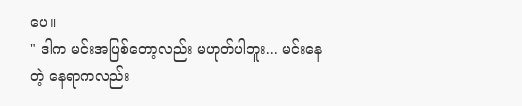ပေ။
" ဒါက မင်းအပြစ်တော့လည်း မဟုတ်ပါဘူး... မင်းနေတဲ့ နေရာကလည်း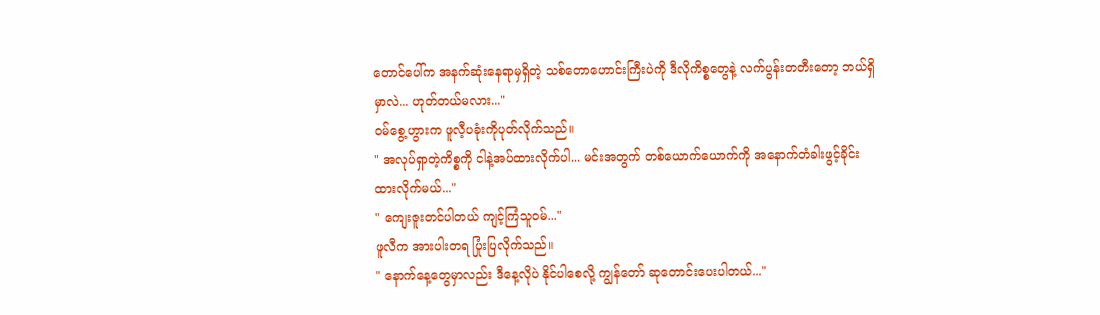တောင်ပေါ်က အနက်ဆုံးနေရာမှရှိတဲ့ သစ်တောဟောင်းကြီးပဲကို ဒီလိုကိစ္စတွေနဲ့ လက်ပွန်းတတီးတော့ ဘယ်ရှိမှာလဲ... ဟုတ်တယ်မလား..."
ဝမ်စွေ့ဟွားက ဖူလီ့ပခုံးကိုပုတ်လိုက်သည်။
" အလုပ်ရှာတဲ့ကိစ္စကို ငါနဲ့အပ်ထားလိုက်ပါ... မင်းအတွက် တစ်ယောက်ယောက်ကို အနောက်တံခါးဖွင့်ခိုင်းထားလိုက်မယ်..."
" ကျေးဇူးတင်ပါတယ် ကျင့်ကြံသူဝမ်..."
ဖူလီက အားပါးတရ ပြုံးပြလိုက်သည်။
" နောက်နေ့တွေမှာလည်း ဒီနေ့လိုပဲ နိုင်ပါစေလို့ ကျွန်တော် ဆုတောင်းပေးပါတယ်..."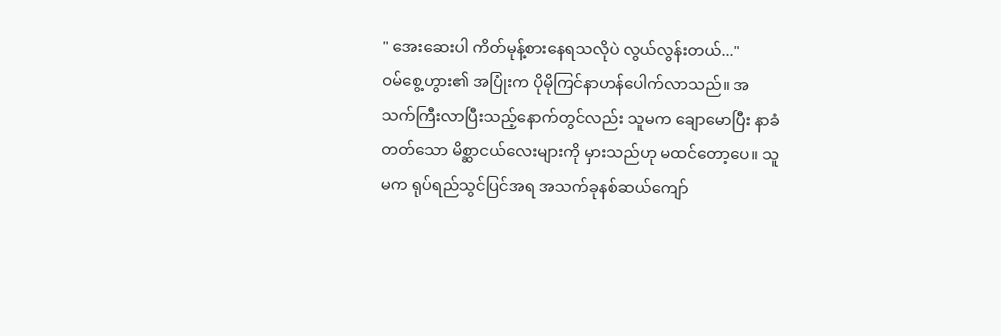" အေးဆေးပါ ကိတ်မုန့်စားနေရသလိုပဲ လွယ်လွန်းတယ်..."
ဝမ်စွေ့ဟွား၏ အပြုံးက ပိုမိုကြင်နာဟန်ပေါက်လာသည်။ အသက်ကြီးလာပြီးသည့်နောက်တွင်လည်း သူမက ချောမောပြီး နာခံတတ်သော မိစ္ဆာငယ်လေးများကို မှားသည်ဟု မထင်တော့ပေ။ သူမက ရုပ်ရည်သွင်ပြင်အရ အသက်ခုနစ်ဆယ်ကျော်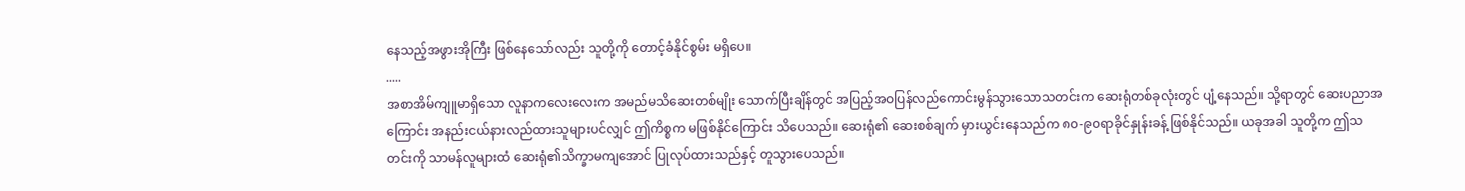နေသည့်အဖွားအိုကြီး ဖြစ်နေသော်လည်း သူတို့ကို တောင့်ခံနိုင်စွမ်း မရှိပေ။
.....
အစာအိမ်ကျူမာရှိသော လူနာကလေးလေးက အမည်မသိဆေးတစ်မျိုး သောက်ပြီးချိန်တွင် အပြည့်အဝပြန်လည်ကောင်းမွန်သွားသောသတင်းက ဆေးရုံတစ်ခုလုံးတွင် ပျံ့နေသည်။ သို့ရာတွင် ဆေးပညာအကြောင်း အနည်းငယ်နားလည်ထားသူများပင်လျှင် ဤကိစ္စက မဖြစ်နိုင်ကြောင်း သိပေသည်။ ဆေးရုံ၏ ဆေးစစ်ချက် မှားယွင်းနေသည်က ၈၀-၉၀ရာခိုင်နှုန်းခန့် ဖြစ်နိုင်သည်။ ယခုအခါ သူတို့က ဤသတင်းကို သာမန်လူများထံ ဆေးရုံ၏သိက္ခာမကျအောင် ပြုလုပ်ထားသည်နှင့် တူသွားပေသည်။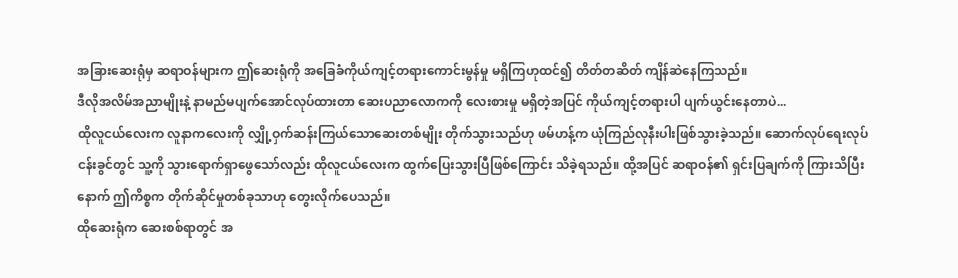အခြားဆေးရုံမှ ဆရာဝန်များက ဤဆေးရုံကို အခြေခံကိုယ်ကျင့်တရားကောင်းမွန်မှု မရှိကြဟုထင်၍ တိတ်တဆိတ် ကျိန်ဆဲနေကြသည်။
ဒီလိုအလိမ်အညာမျိုးနဲ့ နာမည်မပျက်အောင်လုပ်ထားတာ ဆေးပညာလောကကို လေးစားမှု မရှိတဲ့အပြင် ကိုယ်ကျင့်တရားပါ ပျက်ယွင်းနေတာပဲ...
ထိုလူငယ်လေးက လူနာကလေးကို လျှို့ဝှက်ဆန်းကြယ်သောဆေးတစ်မျိုး တိုက်သွားသည်ဟု ဖမ်ဟန့်က ယုံကြည်လုနီးပါးဖြစ်သွားခဲ့သည်။ ဆောက်လုပ်ရေးလုပ်ငန်းခွင်တွင် သူ့ကို သွားရောက်ရှာဖွေသော်လည်း ထိုလူငယ်လေးက ထွက်ပြေးသွားပြီဖြစ်ကြောင်း သိခဲ့ရသည်။ ထို့အပြင် ဆရာဝန်၏ ရှင်းပြချက်ကို ကြားသိပြီးနောက် ဤကိစ္စက တိုက်ဆိုင်မှုတစ်ခုသာဟု တွေးလိုက်ပေသည်။
ထိုဆေးရုံက ဆေးစစ်ရာတွင် အ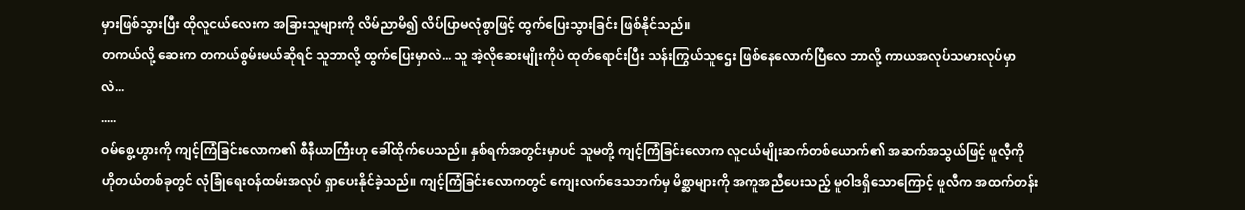မှားဖြစ်သွားပြီး ထိုလူငယ်လေးက အခြားသူများကို လိမ်ညာမိ၍ လိပ်ပြာမလုံစွာဖြင့် ထွက်ပြေးသွားခြင်း ဖြစ်နိုင်သည်။
တကယ်လို့ ဆေးက တကယ်စွမ်းမယ်ဆိုရင် သူဘာလို့ ထွက်ပြေးမှာလဲ... သူ အဲ့လိုဆေးမျိုးကိုပဲ ထုတ်ရောင်းပြီး သန်းကြွယ်သူဌေး ဖြစ်နေလောက်ပြီလေ ဘာလို့ ကာယအလုပ်သမားလုပ်မှာလဲ...
.....
ဝမ်စွေ့ဟွားကို ကျင့်ကြံခြင်းလောက၏ စီနီယာကြီးဟု ခေါ်ထိုက်ပေသည်။ နှစ်ရက်အတွင်းမှာပင် သူမတို့ ကျင့်ကြံခြင်းလောက လူငယ်မျိုးဆက်တစ်ယောက်၏ အဆက်အသွယ်ဖြင့် ဖူလီ့ကို ဟိုတယ်တစ်ခုတွင် လုံခြုံရေးဝန်ထမ်းအလုပ် ရှာပေးနိုင်ခဲ့သည်။ ကျင့်ကြံခြင်းလောကတွင် ကျေးလက်ဒေသဘက်မှ မိစ္ဆာများကို အကူအညီပေးသည့် မူဝါဒရှိသောကြောင့် ဖူလီက အထက်တန်း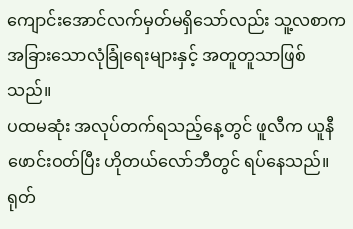ကျောင်းအောင်လက်မှတ်မရှိသော်လည်း သူ့လစာက အခြားသောလုံခြုံရေးများနှင့် အတူတူသာဖြစ်သည်။
ပထမဆုံး အလုပ်တက်ရသည့်နေ့တွင် ဖူလီက ယူနီဖောင်းဝတ်ပြီး ဟိုတယ်လော်ဘီတွင် ရပ်နေသည်။
ရုတ်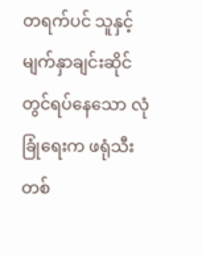တရက်ပင် သူနှင့် မျက်နှာချင်းဆိုင်တွင်ရပ်နေသော လုံခြုံရေးက ဖရုံသီးတစ်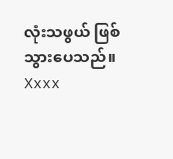လုံးသဖွယ် ဖြစ်သွားပေသည်။
Xxxx